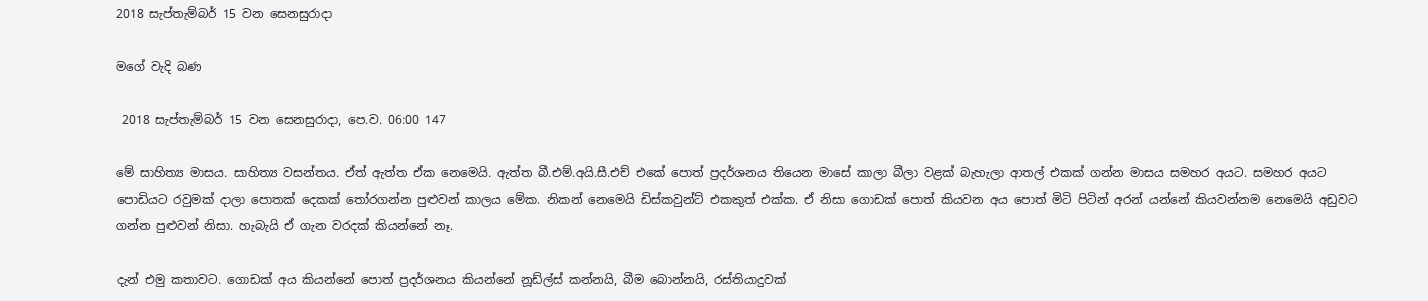2018 සැප්තැම්බර් 15 වන සෙනසුරාදා

මගේ වැදි බණ

 2018 සැප්තැම්බර් 15 වන සෙනසුරාදා, පෙ.ව. 06:00 147

මේ සාහිත්‍ය මාසය. සාහිත්‍ය වසන්තය. ඒත් ඇත්ත ඒක නෙමෙයි. ඇත්ත බී.එම්.අයි.සී.එච් එකේ පොත් ප්‍රදර්ශනය තියෙන මාසේ කාලා බීලා වළක් බැහැලා ආතල් එකක් ගන්න මාසය සමහර අයට. සමහර අයට පොඩියට රවුමක් දාලා පොතක් දෙකක් තෝරගන්න පුළුවන් කාලය මේක. නිකන් නෙමෙයි ඩිස්කවුන්ට් එකකුත් එක්ක. ඒ නිසා ගොඩක් පොත් කියවන අය පොත් මිටි පිටින් අරන් යන්නේ කියවන්නම නෙමෙයි අඩුවට ගන්න පුළුවන් නිසා. හැබැයි ඒ ගැන වරදක් කියන්නේ නෑ.

දැන් එමු කතාවට. ගොඩක් අය කියන්නේ පොත් ප්‍රදර්ශනය කියන්නේ නූඩ්ල්ස් කන්නයි, බීම බොන්නයි, රස්තියාදුවක්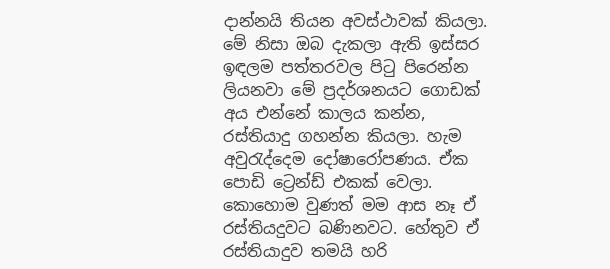දාන්නයි තියන අවස්ථාවක් කියලා. මේ නිසා ඔබ දැකලා ඇති ඉස්සර ඉඳලම පත්තරවල පිටු පිරෙන්න ලියනවා මේ ප්‍රදර්ශනයට ගොඩක් අය එන්නේ කාලය කන්න, රස්තියාදු ගහන්න කියලා. හැම අවුරැද්දෙම දෝෂාරෝපණය. ඒක පොඩි ට්‍රෙන්ඩ් එකක් වෙලා. කොහොම වුණත් මම ආස නෑ ඒ රස්තියදුවට බණිනවට. හේතුව ඒ රස්තියාදුව තමයි හරි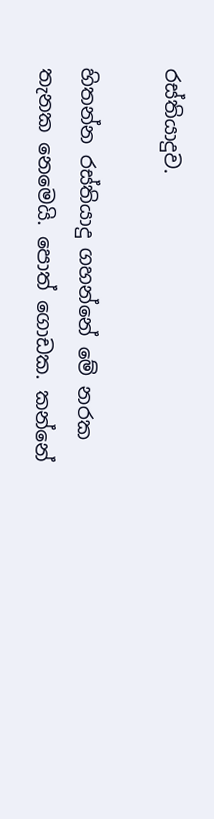රස්තියාදුව.

හිතන්න රස්තියාදු ගහන්නේ මේ නරක තැනක නෙමෙයි. පොත් ගොඩක. කන්නේ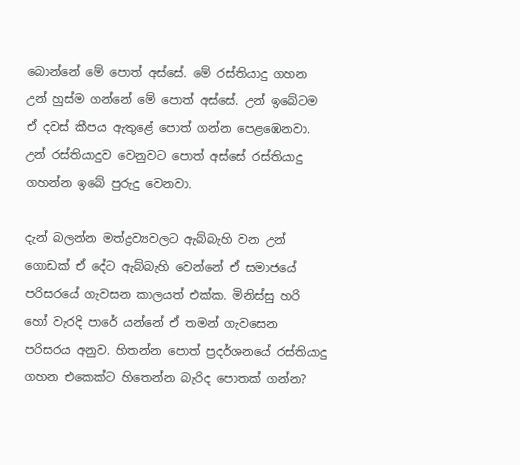බොන්නේ මේ පොත් අස්සේ. මේ රස්තියාදු ගහන උන් හුස්ම ගන්නේ මේ පොත් අස්සේ. උන් ඉබේටම ඒ දවස් කීපය ඇතුළේ පොත් ගන්න පෙළඹෙනවා. උන් රස්තියාදුව වෙනුවට පොත් අස්සේ රස්තියාදු ගහන්න ඉබේ පුරුදු වෙනවා.

දැන් බලන්න මත්ද්‍රව්‍යවලට ඇබ්බැහි වන උන් ගොඩක් ඒ දේට ඇබ්බැහි වෙන්නේ ඒ සමාජයේ පරිසරයේ ගැවසන කාලයත් එක්ක. මිනිස්සු හරි හෝ වැරදි පාරේ යන්නේ ඒ තමන් ගැවසෙන පරිසරය අනුව. හිතන්න පොත් ප්‍රදර්ශනයේ රස්තියාදු ගහන එකෙක්ට හිතෙන්න බැරිද පොතක් ගන්න?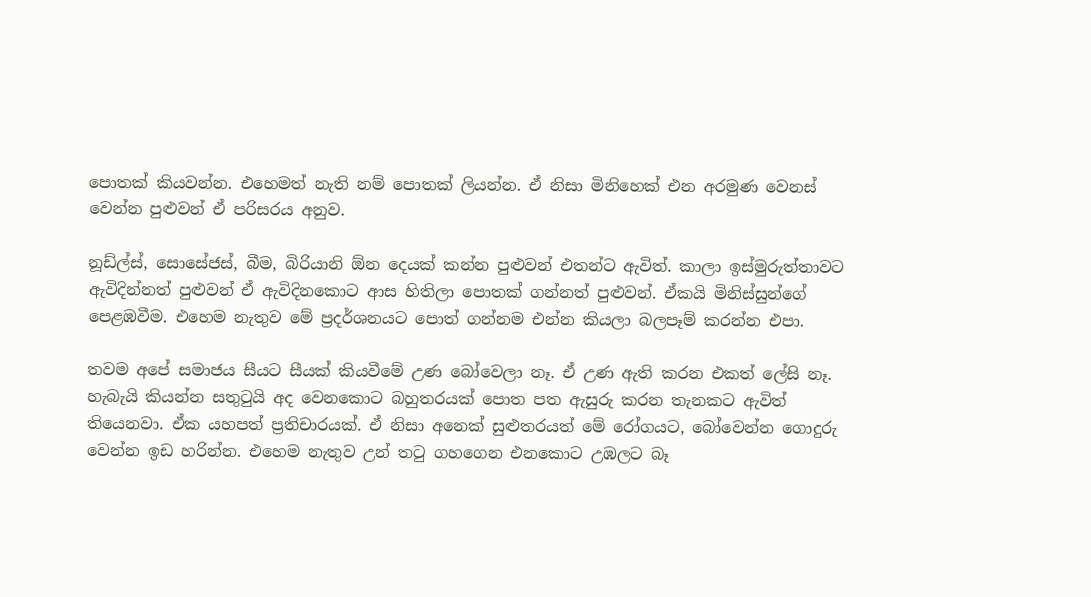පොතක් කියවන්න. එහෙමත් නැති නම් පොතක් ලියන්න. ඒ නිසා මිනිහෙක් එන අරමුණ වෙනස් වෙන්න පුළුවන් ඒ පරිසරය අනුව.

නූඩ්ල්ස්, සොසේජස්, බීම, බිරියානි ඕන දෙයක් කන්න පුළුවන් එතන්ට ඇවිත්. කාලා ඉස්මුරුත්තාවට ඇවිදින්නත් පුළුවන් ඒ ඇවිදිනකොට ආස හිතිලා පොතක් ගන්නත් පුළුවන්. ඒකයි මිනිස්සුන්ගේ පෙළඹවීම. එහෙම නැතුව මේ ප්‍රදර්ශනයට පොත් ගන්නම එන්න කියලා බලපෑම් කරන්න එපා.

තවම අපේ සමාජය සීයට සීයක් කියවීමේ උණ බෝවෙලා නෑ. ඒ උණ ඇති කරන එකත් ලේසි නෑ. හැබැයි කියන්න සතුටුයි අද වෙනකොට බහුතරයක් පොත පත ඇසුරු කරන තැනකට ඇවිත් තියෙනවා. ඒක යහපත් ප්‍රතිචාරයක්. ඒ නිසා අනෙක් සුළුතරයත් මේ රෝගයට, බෝවෙන්න ගොදුරු වෙන්න ඉඩ හරින්න. එහෙම නැතුව උන් තටු ගහගෙන එනකොට උඹලට බෑ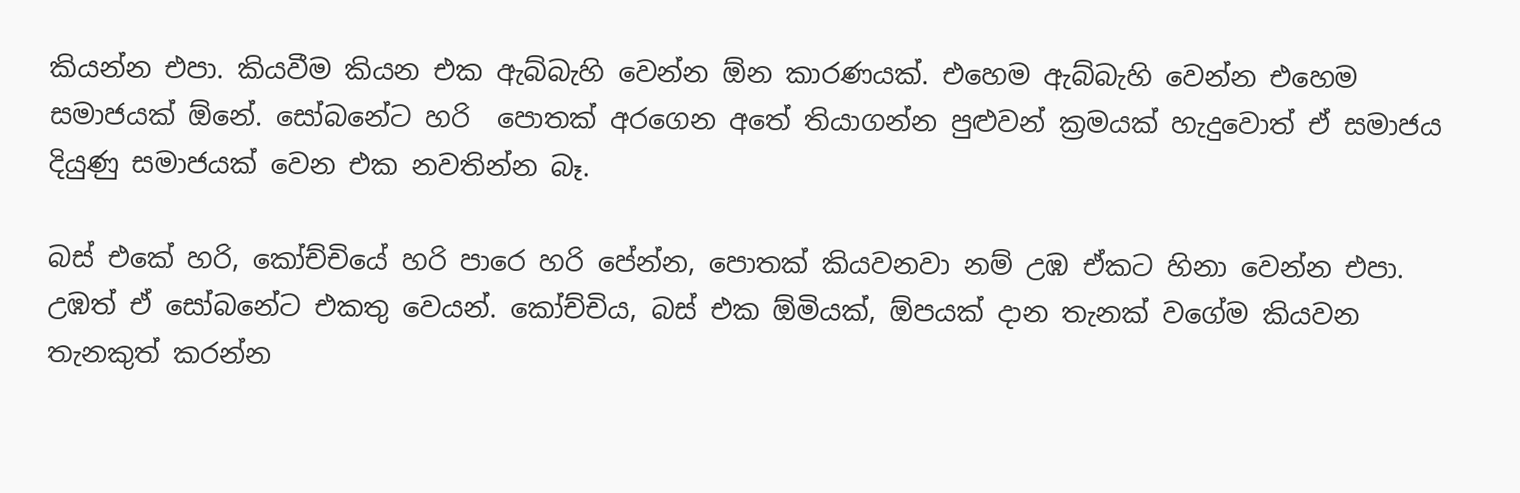කියන්න එපා. කියවීම කියන එක ඇබ්බැහි වෙන්න ඕන කාරණයක්. එහෙම ඇබ්බැහි වෙන්න එහෙම සමාජයක් ඕනේ. සෝබනේට හරි  පොතක් අරගෙන අතේ තියාගන්න පුළුවන් ක්‍රමයක් හැදුවොත් ඒ සමාජය දියුණු සමාජයක් වෙන එක නවතින්න බෑ.

බස් එකේ හරි, කෝච්චියේ හරි පාරෙ හරි පේන්න, පොතක් කියවනවා නම් උඹ ඒකට හිනා වෙන්න එපා. උඹත් ඒ සෝබනේට එකතු වෙයන්. කෝච්චිය, බස් එක ඕමියක්, ඕපයක් දාන තැනක් වගේම කියවන තැනකුත් කරන්න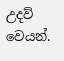උදව් වෙයන්.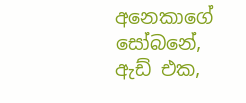අනෙකාගේ සෝබනේ, ඇඩ් එක,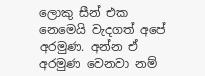ලොකු සීන් එක නෙමෙයි වැදගත් අපේ අරමුණ. අන්න ඒ අරමුණ වෙනවා නම්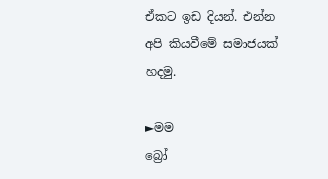ඒකට ඉඩ දියන්. එන්න අපි කියවීමේ සමාජයක් හදමු.

►මම
බ්‍රෝ